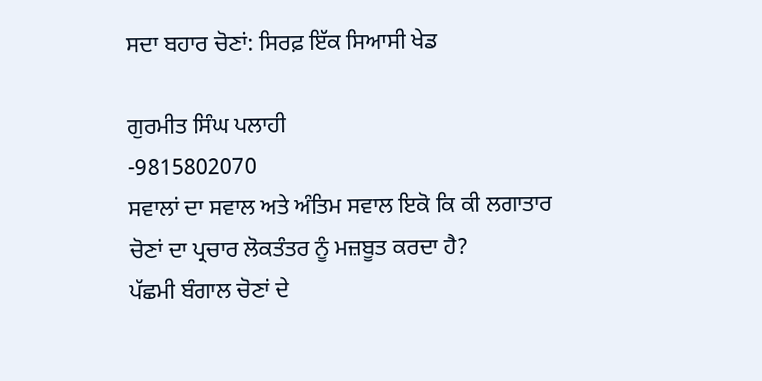ਸਦਾ ਬਹਾਰ ਚੋਣਾਂ: ਸਿਰਫ਼ ਇੱਕ ਸਿਆਸੀ ਖੇਡ

ਗੁਰਮੀਤ ਸਿੰਘ ਪਲਾਹੀ
-9815802070
ਸਵਾਲਾਂ ਦਾ ਸਵਾਲ ਅਤੇ ਅੰਤਿਮ ਸਵਾਲ ਇਕੋ ਕਿ ਕੀ ਲਗਾਤਾਰ ਚੋਣਾਂ ਦਾ ਪ੍ਰਚਾਰ ਲੋਕਤੰਤਰ ਨੂੰ ਮਜ਼ਬੂਤ ਕਰਦਾ ਹੈ?
ਪੱਛਮੀ ਬੰਗਾਲ ਚੋਣਾਂ ਦੇ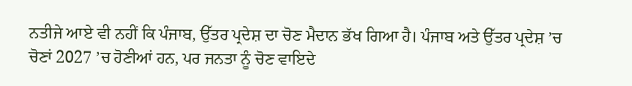ਨਤੀਜੇ ਆਏ ਵੀ ਨਹੀਂ ਕਿ ਪੰਜਾਬ, ਉੱਤਰ ਪ੍ਰਦੇਸ਼ ਦਾ ਚੋਣ ਮੈਦਾਨ ਭੱਖ ਗਿਆ ਹੈ। ਪੰਜਾਬ ਅਤੇ ਉੱਤਰ ਪ੍ਰਦੇਸ਼ ’ਚ ਚੋਣਾਂ 2027 ’ਚ ਹੋਣੀਆਂ ਹਨ, ਪਰ ਜਨਤਾ ਨੂੰ ਚੋਣ ਵਾਇਦੇ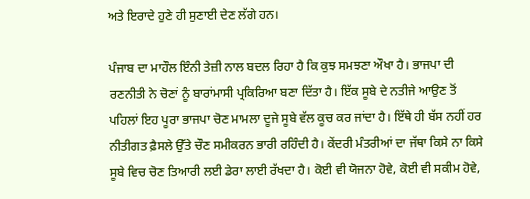ਅਤੇ ਇਰਾਦੇ ਹੁਣੇ ਹੀ ਸੁਣਾਈ ਦੇਣ ਲੱਗੇ ਹਨ।

ਪੰਜਾਬ ਦਾ ਮਾਹੌਲ ਇੰਨੀ ਤੇਜ਼ੀ ਨਾਲ ਬਦਲ ਰਿਹਾ ਹੈ ਕਿ ਕੁਝ ਸਮਝਣਾ ਔਖਾ ਹੈ। ਭਾਜਪਾ ਦੀ ਰਣਨੀਤੀ ਨੇ ਚੋਣਾਂ ਨੂੰ ਬਾਰਾਂਮਾਸੀ ਪ੍ਰਕਿਰਿਆ ਬਣਾ ਦਿੱਤਾ ਹੈ। ਇੱਕ ਸੂਬੇ ਦੇ ਨਤੀਜੇ ਆਉਣ ਤੋਂ ਪਹਿਲਾਂ ਇਹ ਪੂਰਾ ਭਾਜਪਾ ਚੋਣ ਮਾਮਲਾ ਦੂਜੇ ਸੂਬੇ ਵੱਲ ਕੂਚ ਕਰ ਜਾਂਦਾ ਹੈ। ਇੱਥੇ ਹੀ ਬੱਸ ਨਹੀਂ ਹਰ ਨੀਤੀਗਤ ਫ਼ੈਸਲੇ ਉੱਤੇ ਚੌਣ ਸਮੀਕਰਨ ਭਾਰੀ ਰਹਿੰਦੀ ਹੈ। ਕੇਂਦਰੀ ਮੰਤਰੀਆਂ ਦਾ ਜੱਥਾ ਕਿਸੇ ਨਾ ਕਿਸੇ ਸੂਬੇ ਵਿਚ ਚੋਣ ਤਿਆਰੀ ਲਈ ਡੇਰਾ ਲਾਈ ਰੱਖਦਾ ਹੈ। ਕੋਈ ਵੀ ਯੋਜਨਾ ਹੋਵੇ, ਕੋਈ ਵੀ ਸਕੀਮ ਹੋਵੇ,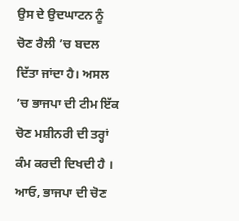ਉਸ ਦੇ ਉਦਘਾਟਨ ਨੂੰ ਚੋਣ ਰੈਲੀ ’ਚ ਬਦਲ ਦਿੱਤਾ ਜਾਂਦਾ ਹੈ। ਅਸਲ ’ਚ ਭਾਜਪਾ ਦੀ ਟੀਮ ਇੱਕ ਚੋਣ ਮਸ਼ੀਨਰੀ ਦੀ ਤਰ੍ਹਾਂ ਕੰਮ ਕਰਦੀ ਦਿਖਦੀ ਹੈ ।
ਆਓ, ਭਾਜਪਾ ਦੀ ਚੋਣ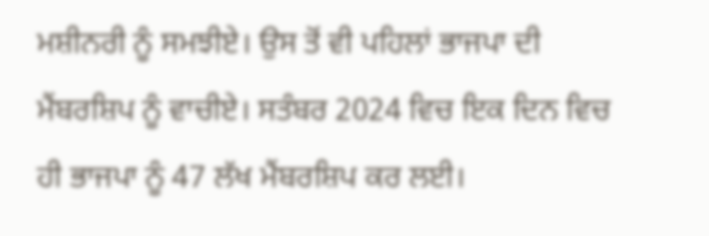ਮਸ਼ੀਨਰੀ ਨੂੰ ਸਮਝੀਏ। ਉਸ ਤੋਂ ਵੀ ਪਹਿਲਾਂ ਭਾਜਪਾ ਦੀ ਮੈਂਬਰਸ਼ਿਪ ਨੂੰ ਵਾਚੀਏ। ਸਤੰਬਰ 2024 ਵਿਚ ਇਕ ਦਿਨ ਵਿਚ ਹੀ ਭਾਜਪਾ ਨੂੰ 47 ਲੱਖ ਮੈਂਬਰਸ਼ਿਪ ਕਰ ਲਈ।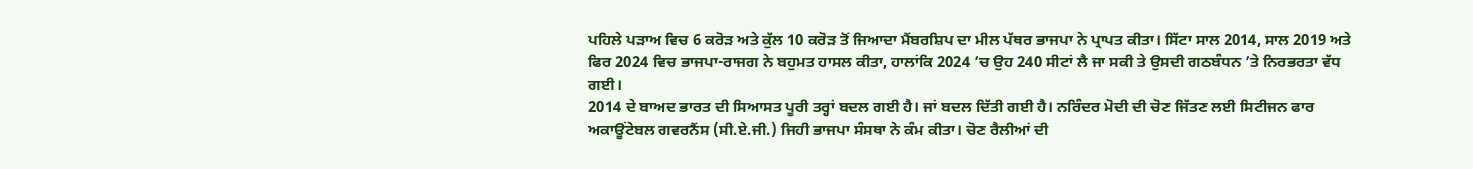ਪਹਿਲੇ ਪੜਾਅ ਵਿਚ 6 ਕਰੋੜ ਅਤੇ ਕੁੱਲ 10 ਕਰੋੜ ਤੋਂ ਜਿਆਦਾ ਮੈਂਬਰਸ਼ਿਪ ਦਾ ਮੀਲ ਪੱਥਰ ਭਾਜਪਾ ਨੇ ਪ੍ਰਾਪਤ ਕੀਤਾ। ਸਿੱਟਾ ਸਾਲ 2014, ਸਾਲ 2019 ਅਤੇ ਫਿਰ 2024 ਵਿਚ ਭਾਜਪਾ-ਰਾਜਗ ਨੇ ਬਹੁਮਤ ਹਾਸਲ ਕੀਤਾ, ਹਾਲਾਂਕਿ 2024 ’ਚ ਉਹ 240 ਸੀਟਾਂ ਲੈ ਜਾ ਸਕੀ ਤੇ ਉਸਦੀ ਗਠਬੰਧਨ ’ਤੇ ਨਿਰਭਰਤਾ ਵੱਧ ਗਈ।
2014 ਦੇ ਬਾਅਦ ਭਾਰਤ ਦੀ ਸਿਆਸਤ ਪੂਰੀ ਤਰ੍ਹਾਂ ਬਦਲ ਗਈ ਹੈ। ਜਾਂ ਬਦਲ ਦਿੱਤੀ ਗਈ ਹੈ। ਨਰਿੰਦਰ ਮੋਦੀ ਦੀ ਚੋਣ ਜਿੱਤਣ ਲਈ ਸਿਟੀਜਨ ਫਾਰ ਅਕਾਊਂਟੇਬਲ ਗਵਰਨੈਂਸ (ਸੀ.ਏ.ਜੀ.) ਜਿਹੀ ਭਾਜਪਾ ਸੰਸਥਾ ਨੇ ਕੰਮ ਕੀਤਾ। ਚੋਣ ਰੈਲੀਆਂ ਦੀ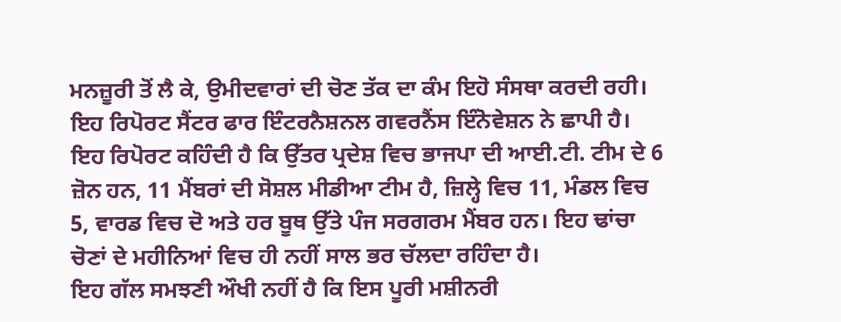ਮਨਜ਼ੂਰੀ ਤੋਂ ਲੈ ਕੇ, ਉਮੀਦਵਾਰਾਂ ਦੀ ਚੋਣ ਤੱਕ ਦਾ ਕੰਮ ਇਹੋ ਸੰਸਥਾ ਕਰਦੀ ਰਹੀ। ਇਹ ਰਿਪੋਰਟ ਸੈਂਟਰ ਫਾਰ ਇੰਟਰਨੈਸ਼ਨਲ ਗਵਰਨੈਂਸ ਇੰਨੋਵੇਸ਼ਨ ਨੇ ਛਾਪੀ ਹੈ। ਇਹ ਰਿਪੋਰਟ ਕਹਿੰਦੀ ਹੈ ਕਿ ਉੱਤਰ ਪ੍ਰਦੇਸ਼ ਵਿਚ ਭਾਜਪਾ ਦੀ ਆਈ.ਟੀ. ਟੀਮ ਦੇ 6 ਜ਼ੋਨ ਹਨ, 11 ਮੈਂਬਰਾਂ ਦੀ ਸੋਸ਼ਲ ਮੀਡੀਆ ਟੀਮ ਹੈ, ਜ਼ਿਲ੍ਹੇ ਵਿਚ 11, ਮੰਡਲ ਵਿਚ 5, ਵਾਰਡ ਵਿਚ ਦੋ ਅਤੇ ਹਰ ਬੂਥ ਉੱਤੇ ਪੰਜ ਸਰਗਰਮ ਮੈਂਬਰ ਹਨ। ਇਹ ਢਾਂਚਾ ਚੋਣਾਂ ਦੇ ਮਹੀਨਿਆਂ ਵਿਚ ਹੀ ਨਹੀਂ ਸਾਲ ਭਰ ਚੱਲਦਾ ਰਹਿੰਦਾ ਹੈ।
ਇਹ ਗੱਲ ਸਮਝਣੀ ਔਖੀ ਨਹੀਂ ਹੈ ਕਿ ਇਸ ਪੂਰੀ ਮਸ਼ੀਨਰੀ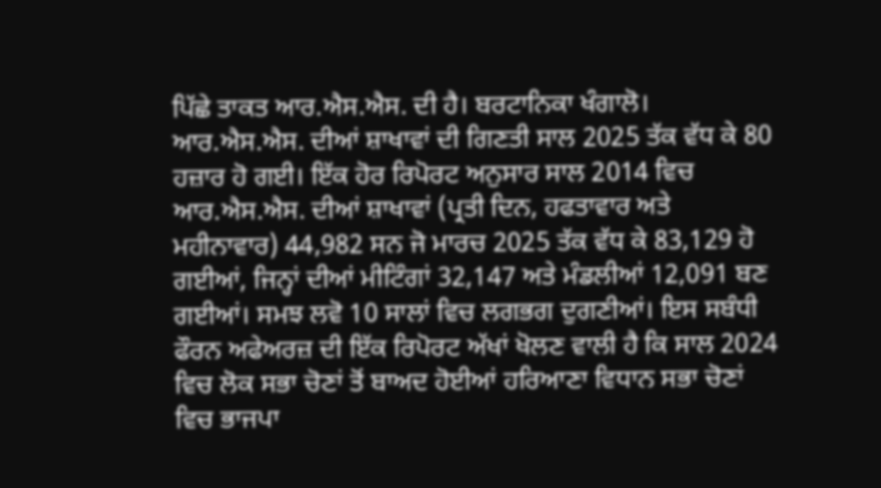ਪਿੱਛੇ ਤਾਕਤ ਆਰ.ਐਸ.ਐਸ. ਦੀ ਹੈ। ਬਰਟਾਨਿਕਾ ਖੰਗਾਲੋ। ਆਰ.ਐਸ.ਐਸ. ਦੀਆਂ ਸ਼ਾਖਾਵਾਂ ਦੀ ਗਿਣਤੀ ਸਾਲ 2025 ਤੱਕ ਵੱਧ ਕੇ 80 ਹਜ਼ਾਰ ਹੋ ਗਈ। ਇੱਕ ਹੋਰ ਰਿਪੋਰਟ ਅਨੁਸਾਰ ਸਾਲ 2014 ਵਿਚ ਆਰ.ਐਸ.ਐਸ. ਦੀਆਂ ਸ਼ਾਖਾਵਾਂ (ਪ੍ਰਤੀ ਦਿਨ, ਹਫਤਾਵਾਰ ਅਤੇ ਮਹੀਨਾਵਾਰ) 44,982 ਸਨ ਜੋ ਮਾਰਚ 2025 ਤੱਕ ਵੱਧ ਕੇ 83,129 ਹੋ ਗਈਆਂ, ਜਿਨ੍ਹਾਂ ਦੀਆਂ ਮੀਟਿੰਗਾਂ 32,147 ਅਤੇ ਮੰਡਲੀਆਂ 12,091 ਬਣ ਗਈਆਂ। ਸਮਝ ਲਵੋ 10 ਸਾਲਾਂ ਵਿਚ ਲਗਭਗ ਦੁਗਣੀਆਂ। ਇਸ ਸਬੰਧੀ ਫੌਰਨ ਅਫੇਅਰਜ਼ ਦੀ ਇੱਕ ਰਿਪੋਰਟ ਅੱਖਾਂ ਖੋਲਣ ਵਾਲੀ ਹੈ ਕਿ ਸਾਲ 2024 ਵਿਚ ਲੋਕ ਸਭਾ ਚੋਣਾਂ ਤੋਂ ਬਾਅਦ ਹੋਈਆਂ ਹਰਿਆਣਾ ਵਿਧਾਨ ਸਭਾ ਚੋਣਾਂ ਵਿਚ ਭਾਜਪਾ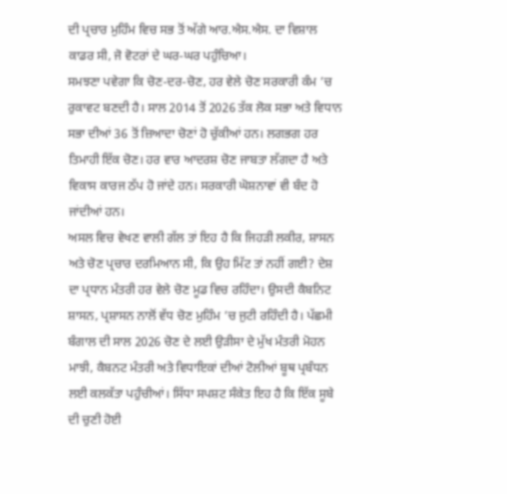ਦੀ ਪ੍ਰਚਾਰ ਮੁਹਿੰਮ ਵਿਚ ਸਭ ਤੋਂ ਅੱਗੇ ਆਰ.ਐਸ.ਐਸ. ਦਾ ਵਿਸ਼ਾਲ ਕਾਡਰ ਸੀ, ਜੋ ਵੋਟਰਾਂ ਦੇ ਘਰ-ਘਰ ਪਹੁੰਚਿਆ।
ਸਮਝਣਾ ਪਵੇਗਾ ਕਿ ਚੋਣ-ਦਰ-ਚੋਣ, ਹਰ ਵੇਲੇ ਚੋਣ ਸਰਕਾਰੀ ਕੰਮ ’ਚ ਰੁਕਾਵਟ ਬਣਦੀ ਹੈ। ਸਾਲ 2014 ਤੋਂ 2026 ਤੱਕ ਲੋਕ ਸਭਾ ਅਤੇ ਵਿਧਾਨ ਸਭਾ ਦੀਆਂ 36 ਤੋਂ ਜ਼ਿਆਦਾ ਚੋਣਾਂ ਹੋ ਚੁੱਕੀਆਂ ਹਨ। ਲਗਭਗ ਹਰ ਤਿਮਾਹੀ ਇੱਕ ਚੋਣ। ਹਰ ਵਾਰ ਆਦਰਸ਼ ਚੋਣ ਜਾਬਤਾ ਲੱਗਦਾ ਹੈ ਅਤੇ ਵਿਕਾਸ ਕਾਰਜ ਠੱਪ ਹੋ ਜਾਂਦੇ ਹਨ। ਸਰਕਾਰੀ ਘੋਸ਼ਨਾਵਾਂ ਵੀ ਬੰਦ ਹੋ ਜਾਂਦੀਆਂ ਹਨ।
ਅਸਲ ਵਿਚ ਵੇਖਣ ਵਾਲੀ ਗੱਲ ਤਾਂ ਇਹ ਹੈ ਕਿ ਜਿਹੜੀ ਲਕੀਰ, ਸ਼ਾਸਨ ਅਤੇ ਚੋਣ ਪ੍ਰਚਾਰ ਦਰਮਿਆਨ ਸੀ, ਕਿ ਉਹ ਮਿੱਟ ਤਾਂ ਨਹੀਂ ਗਈ? ਦੇਸ਼ ਦਾ ਪ੍ਰਧਾਨ ਮੰਤਰੀ ਹਰ ਵੇਲੇ ਚੋਣ ਮੂਡ ਵਿਚ ਰਹਿੰਦਾ। ਉਸਦੀ ਕੈਬਨਿਟ ਸ਼ਾਸਨ, ਪ੍ਰਸ਼ਾਸਨ ਨਾਲੋਂ ਵੱਧ ਚੋਣ ਮੁਹਿੰਮ ’ਚ ਜੁਟੀ ਰਹਿੰਦੀ ਹੈ। ਪੱਛਮੀ ਬੰਗਾਲ ਦੀ ਸਾਲ 2026 ਚੋਣ ਦੇ ਲਈ ਉੜੀਸਾ ਦੇ ਮੁੱਖ ਮੰਤਰੀ ਮੋਹਨ ਮਾਝੀ, ਕੈਬਨਟ ਮੰਤਰੀ ਅਤੇ ਵਿਧਾਇਕਾਂ ਦੀਆਂ ਟੋਲੀਆਂ ਬੂਥ ਪ੍ਰਬੰਧਨ ਲਈ ਕਲਕੱਤਾ ਪਹੁੰਚੀਆਂ। ਸਿੱਧਾ ਸਪਸ਼ਟ ਸੰਕੇਤ ਇਹ ਹੈ ਕਿ ਇੱਕ ਸੂਬੇ ਦੀ ਚੁਣੀ ਹੋਈ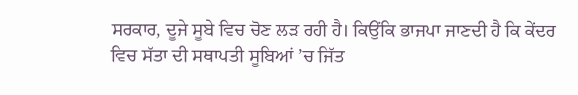ਸਰਕਾਰ, ਦੂਜੇ ਸੂਬੇ ਵਿਚ ਚੋਣ ਲੜ ਰਹੀ ਹੈ। ਕਿਉਂਕਿ ਭਾਜਪਾ ਜਾਣਦੀ ਹੈ ਕਿ ਕੇਂਦਰ ਵਿਚ ਸੱਤਾ ਦੀ ਸਥਾਪਤੀ ਸੂਬਿਆਂ ’ਚ ਜਿੱਤ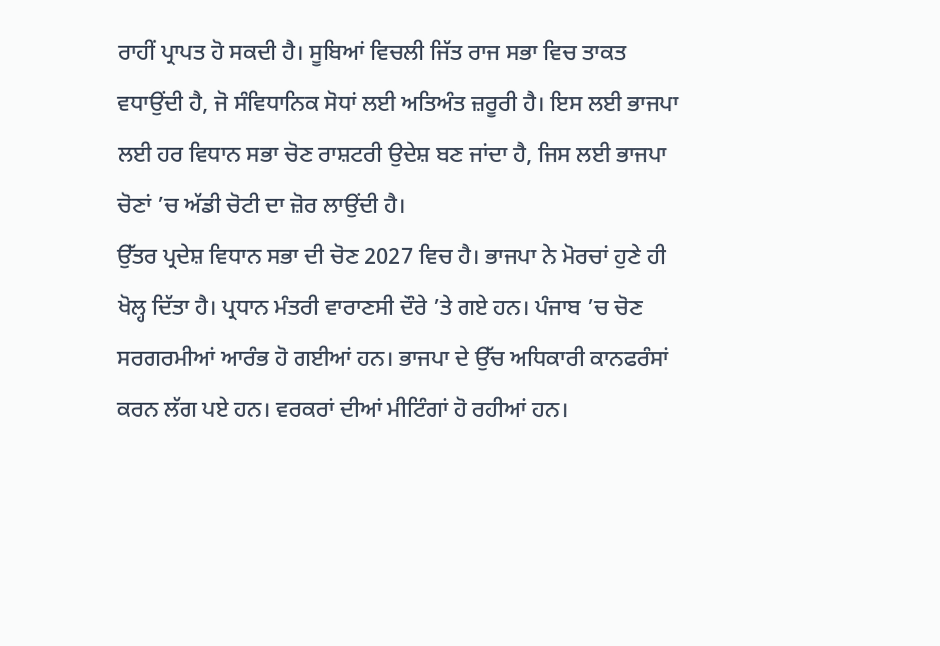ਰਾਹੀਂ ਪ੍ਰਾਪਤ ਹੋ ਸਕਦੀ ਹੈ। ਸੂਬਿਆਂ ਵਿਚਲੀ ਜਿੱਤ ਰਾਜ ਸਭਾ ਵਿਚ ਤਾਕਤ ਵਧਾਉਂਦੀ ਹੈ, ਜੋ ਸੰਵਿਧਾਨਿਕ ਸੋਧਾਂ ਲਈ ਅਤਿਅੰਤ ਜ਼ਰੂਰੀ ਹੈ। ਇਸ ਲਈ ਭਾਜਪਾ ਲਈ ਹਰ ਵਿਧਾਨ ਸਭਾ ਚੋਣ ਰਾਸ਼ਟਰੀ ਉਦੇਸ਼ ਬਣ ਜਾਂਦਾ ਹੈ, ਜਿਸ ਲਈ ਭਾਜਪਾ ਚੋਣਾਂ ’ਚ ਅੱਡੀ ਚੋਟੀ ਦਾ ਜ਼ੋਰ ਲਾਉਂਦੀ ਹੈ।
ਉੱਤਰ ਪ੍ਰਦੇਸ਼ ਵਿਧਾਨ ਸਭਾ ਦੀ ਚੋਣ 2027 ਵਿਚ ਹੈ। ਭਾਜਪਾ ਨੇ ਮੋਰਚਾਂ ਹੁਣੇ ਹੀ ਖੋਲ੍ਹ ਦਿੱਤਾ ਹੈ। ਪ੍ਰਧਾਨ ਮੰਤਰੀ ਵਾਰਾਣਸੀ ਦੌਰੇ ’ਤੇ ਗਏ ਹਨ। ਪੰਜਾਬ ’ਚ ਚੋਣ ਸਰਗਰਮੀਆਂ ਆਰੰਭ ਹੋ ਗਈਆਂ ਹਨ। ਭਾਜਪਾ ਦੇ ਉੱਚ ਅਧਿਕਾਰੀ ਕਾਨਫਰੰਸਾਂ ਕਰਨ ਲੱਗ ਪਏ ਹਨ। ਵਰਕਰਾਂ ਦੀਆਂ ਮੀਟਿੰਗਾਂ ਹੋ ਰਹੀਆਂ ਹਨ।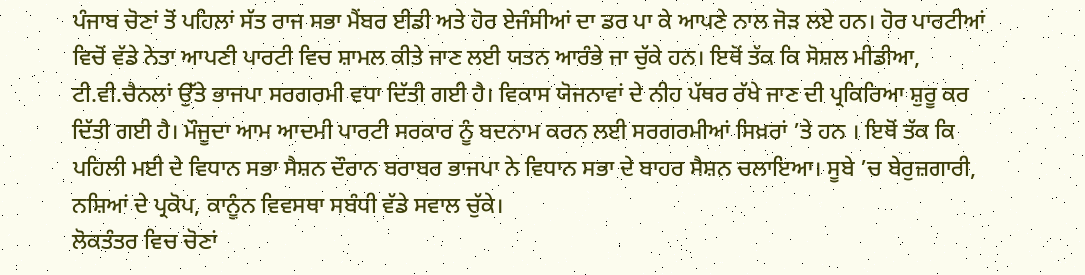ਪੰਜਾਬ ਚੋਣਾਂ ਤੋਂ ਪਹਿਲਾਂ ਸੱਤ ਰਾਜ ਸਭਾ ਮੈਂਬਰ ਈਡੀ ਅਤੇ ਹੋਰ ਏਜੰਸੀਆਂ ਦਾ ਡਰ ਪਾ ਕੇ ਆਪਣੇ ਨਾਲ ਜੋੜ ਲਏ ਹਨ। ਹੋਰ ਪਾਰਟੀਆਂ ਵਿਚੋਂ ਵੱਡੇ ਨੇਤਾ ਆਪਣੀ ਪਾਰਟੀ ਵਿਚ ਸ਼ਾਮਲ ਕੀਤੇ ਜਾਣ ਲਈ ਯਤਨ ਆਰੰਭੇ ਜਾ ਚੁੱਕੇ ਹਨ। ਇਥੋਂ ਤੱਕ ਕਿ ਸੋਸ਼ਲ ਮੀਡੀਆ, ਟੀ.ਵੀ.ਚੈਨਲਾਂ ਉੱਤੇ ਭਾਜਪਾ ਸਰਗਰਮੀ ਵਧਾ ਦਿੱਤੀ ਗਈ ਹੈ। ਵਿਕਾਸ ਯੋਜਨਾਵਾਂ ਦੇ ਨੀਹ ਪੱਥਰ ਰੱਖੇ ਜਾਣ ਦੀ ਪ੍ਰਕਿਰਿਆ ਸ਼ੁਰੂ ਕਰ ਦਿੱਤੀ ਗਈ ਹੈ। ਮੌਜੂਦਾ ਆਮ ਆਦਮੀ ਪਾਰਟੀ ਸਰਕਾਰ ਨੂੰ ਬਦਨਾਮ ਕਰਨ ਲਈ ਸਰਗਰਮੀਆਂ ਸਿਖ਼ਰਾਂ ’ਤੇ ਹਨ । ਇਥੋਂ ਤੱਕ ਕਿ ਪਹਿਲੀ ਮਈ ਦੇ ਵਿਧਾਨ ਸਭਾ ਸੈਸ਼ਨ ਦੌਰਾਨ ਬਰਾਬਰ ਭਾਜਪਾ ਨੇ ਵਿਧਾਨ ਸਭਾ ਦੇ ਬਾਹਰ ਸੈਸ਼ਨ ਚਲਾਇਆ। ਸੂਬੇ ’ਚ ਬੇਰੁਜ਼ਗਾਰੀ, ਨਸ਼ਿਆਂ ਦੇ ਪ੍ਰਕੋਪ, ਕਾਨੂੰਨ ਵਿਵਸਥਾ ਸਬੰਧੀ ਵੱਡੇ ਸਵਾਲ ਚੁੱਕੇ।
ਲੋਕਤੰਤਰ ਵਿਚ ਚੋਣਾਂ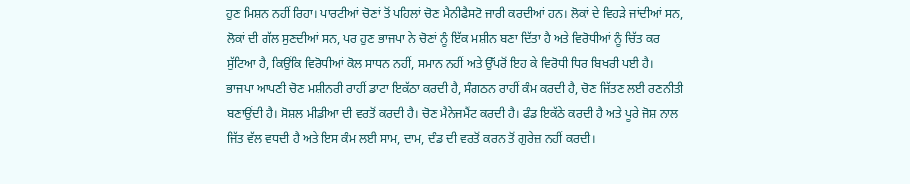ਹੁਣ ਮਿਸ਼ਨ ਨਹੀਂ ਰਿਹਾ। ਪਾਰਟੀਆਂ ਚੋਣਾਂ ਤੋਂ ਪਹਿਲਾਂ ਚੋਣ ਮੈਨੀਫੈਸਟੋ ਜਾਰੀ ਕਰਦੀਆਂ ਹਨ। ਲੋਕਾਂ ਦੇ ਵਿਹੜੇ ਜਾਂਦੀਆਂ ਸਨ, ਲੋਕਾਂ ਦੀ ਗੱਲ ਸੁਣਦੀਆਂ ਸਨ, ਪਰ ਹੁਣ ਭਾਜਪਾ ਨੇ ਚੋਣਾਂ ਨੂੰ ਇੱਕ ਮਸ਼ੀਨ ਬਣਾ ਦਿੱਤਾ ਹੈ ਅਤੇ ਵਿਰੋਧੀਆਂ ਨੂੰ ਚਿੱਤ ਕਰ ਸੁੱਟਿਆ ਹੈ, ਕਿਉਂਕਿ ਵਿਰੋਧੀਆਂ ਕੋਲ ਸਾਧਨ ਨਹੀਂ, ਸਮਾਨ ਨਹੀਂ ਅਤੇ ਉੱਪਰੋਂ ਇਹ ਕੇ ਵਿਰੋਧੀ ਧਿਰ ਬਿਖਰੀ ਪਈ ਹੈ।
ਭਾਜਪਾ ਆਪਣੀ ਚੋਣ ਮਸ਼ੀਨਰੀ ਰਾਹੀਂ ਡਾਟਾ ਇਕੱਠਾ ਕਰਦੀ ਹੈ, ਸੰਗਠਨ ਰਾਹੀਂ ਕੰਮ ਕਰਦੀ ਹੈ, ਚੋਣ ਜਿੱਤਣ ਲਈ ਰਣਨੀਤੀ ਬਣਾਉਂਦੀ ਹੈ। ਸੋਸ਼ਲ ਮੀਡੀਆ ਦੀ ਵਰਤੋਂ ਕਰਦੀ ਹੈ। ਚੋਣ ਮੈਨੇਜਮੈਂਟ ਕਰਦੀ ਹੈ। ਫੰਡ ਇਕੱਠੇ ਕਰਦੀ ਹੈ ਅਤੇ ਪੂਰੇ ਜੋਸ਼ ਨਾਲ ਜਿੱਤ ਵੱਲ ਵਧਦੀ ਹੈ ਅਤੇ ਇਸ ਕੰਮ ਲਈ ਸਾਮ, ਦਾਮ, ਦੰਡ ਦੀ ਵਰਤੋਂ ਕਰਨ ਤੋਂ ਗੁਰੇਜ਼ ਨਹੀਂ ਕਰਦੀ।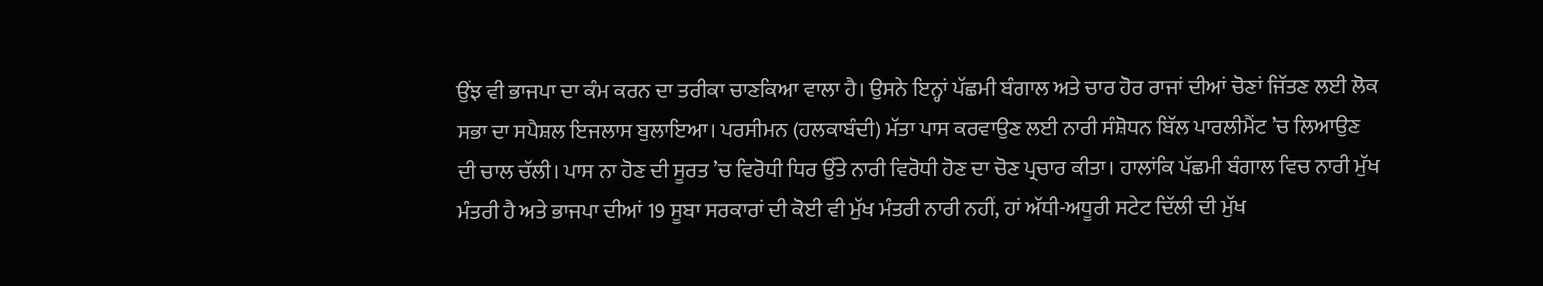ਉਂਝ ਵੀ ਭਾਜਪਾ ਦਾ ਕੰਮ ਕਰਨ ਦਾ ਤਰੀਕਾ ਚਾਣਕਿਆ ਵਾਲਾ ਹੈ। ਉਸਨੇ ਇਨ੍ਹਾਂ ਪੱਛਮੀ ਬੰਗਾਲ ਅਤੇ ਚਾਰ ਹੋਰ ਰਾਜਾਂ ਦੀਆਂ ਚੋਣਾਂ ਜਿੱਤਣ ਲਈ ਲੋਕ ਸਭਾ ਦਾ ਸਪੈਸ਼ਲ ਇਜਲਾਸ ਬੁਲਾਇਆ। ਪਰਸੀਮਨ (ਹਲਕਾਬੰਦੀ) ਮੱਤਾ ਪਾਸ ਕਰਵਾਉਣ ਲਈ ਨਾਰੀ ਸੰਸ਼ੋਧਨ ਬਿੱਲ ਪਾਰਲੀਮੈਂਟ ’ਚ ਲਿਆਉਣ ਦੀ ਚਾਲ ਚੱਲੀ। ਪਾਸ ਨਾ ਹੋਣ ਦੀ ਸੂਰਤ ’ਚ ਵਿਰੋਧੀ ਧਿਰ ਉੱਤੇ ਨਾਰੀ ਵਿਰੋਧੀ ਹੋਣ ਦਾ ਚੋਣ ਪ੍ਰਚਾਰ ਕੀਤਾ। ਹਾਲਾਂਕਿ ਪੱਛਮੀ ਬੰਗਾਲ ਵਿਚ ਨਾਰੀ ਮੁੱਖ ਮੰਤਰੀ ਹੈ ਅਤੇ ਭਾਜਪਾ ਦੀਆਂ 19 ਸੂਬਾ ਸਰਕਾਰਾਂ ਦੀ ਕੋਈ ਵੀ ਮੁੱਖ ਮੰਤਰੀ ਨਾਰੀ ਨਹੀਂ, ਹਾਂ ਅੱਧੀ-ਅਧੂਰੀ ਸਟੇਟ ਦਿੱਲੀ ਦੀ ਮੁੱਖ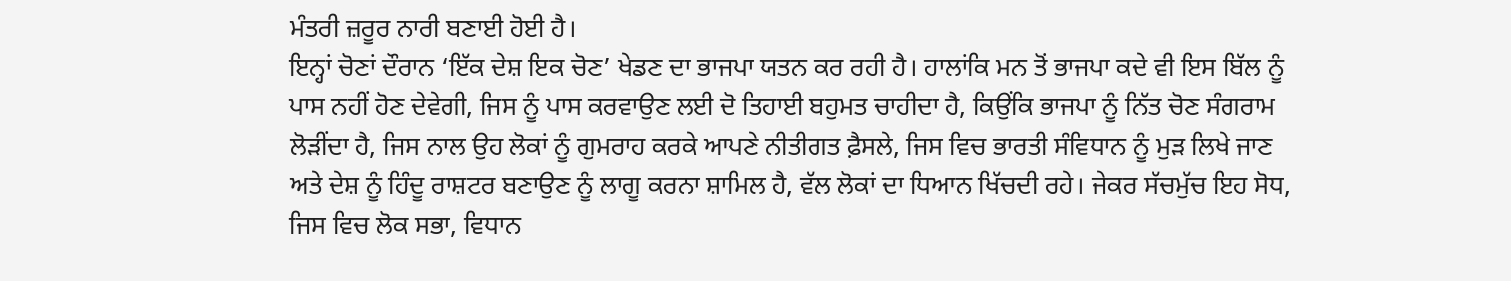ਮੰਤਰੀ ਜ਼ਰੂਰ ਨਾਰੀ ਬਣਾਈ ਹੋਈ ਹੈ।
ਇਨ੍ਹਾਂ ਚੋਣਾਂ ਦੌਰਾਨ ‘ਇੱਕ ਦੇਸ਼ ਇਕ ਚੋਣ’ ਖੇਡਣ ਦਾ ਭਾਜਪਾ ਯਤਨ ਕਰ ਰਹੀ ਹੈ। ਹਾਲਾਂਕਿ ਮਨ ਤੋਂ ਭਾਜਪਾ ਕਦੇ ਵੀ ਇਸ ਬਿੱਲ ਨੂੰ ਪਾਸ ਨਹੀਂ ਹੋਣ ਦੇਵੇਗੀ, ਜਿਸ ਨੂੰ ਪਾਸ ਕਰਵਾਉਣ ਲਈ ਦੋ ਤਿਹਾਈ ਬਹੁਮਤ ਚਾਹੀਦਾ ਹੈ, ਕਿਉਂਕਿ ਭਾਜਪਾ ਨੂੰ ਨਿੱਤ ਚੋਣ ਸੰਗਰਾਮ ਲੋੜੀਂਦਾ ਹੈ, ਜਿਸ ਨਾਲ ਉਹ ਲੋਕਾਂ ਨੂੰ ਗੁਮਰਾਹ ਕਰਕੇ ਆਪਣੇ ਨੀਤੀਗਤ ਫ਼ੈਸਲੇ, ਜਿਸ ਵਿਚ ਭਾਰਤੀ ਸੰਵਿਧਾਨ ਨੂੰ ਮੁੜ ਲਿਖੇ ਜਾਣ ਅਤੇ ਦੇਸ਼ ਨੂੰ ਹਿੰਦੂ ਰਾਸ਼ਟਰ ਬਣਾਉਣ ਨੂੰ ਲਾਗੂ ਕਰਨਾ ਸ਼ਾਮਿਲ ਹੈ, ਵੱਲ ਲੋਕਾਂ ਦਾ ਧਿਆਨ ਖਿੱਚਦੀ ਰਹੇ। ਜੇਕਰ ਸੱਚਮੁੱਚ ਇਹ ਸੋਧ, ਜਿਸ ਵਿਚ ਲੋਕ ਸਭਾ, ਵਿਧਾਨ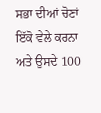ਸਭਾ ਦੀਆਂ ਚੋਣਾਂ ਇੱਕੋ ਵੇਲੇ ਕਰਨਾ ਅਤੇ ਉਸਦੇ 100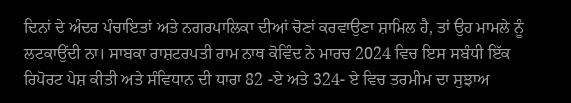ਦਿਨਾਂ ਦੇ ਅੰਦਰ ਪੰਚਾਇਤਾਂ ਅਤੇ ਨਗਰਪਾਲਿਕਾ ਦੀਆਂ ਚੋਣਾਂ ਕਰਵਾਉਣਾ ਸ਼ਾਮਿਲ ਹੈ, ਤਾਂ ਉਹ ਮਾਮਲੇ ਨੂੰ ਲਟਕਾਉਂਦੀ ਨਾ। ਸਾਬਕਾ ਰਾਸ਼ਟਰਪਤੀ ਰਾਮ ਨਾਥ ਕੋਵਿੰਦ ਨੇ ਮਾਰਚ 2024 ਵਿਚ ਇਸ ਸਬੰਧੀ ਇੱਕ ਰਿਪੋਰਟ ਪੇਸ਼ ਕੀਤੀ ਅਤੇ ਸੰਵਿਧਾਨ ਦੀ ਧਾਰਾ 82 -ਏ ਅਤੇ 324- ਏ ਵਿਚ ਤਰਮੀਮ ਦਾ ਸੁਝਾਅ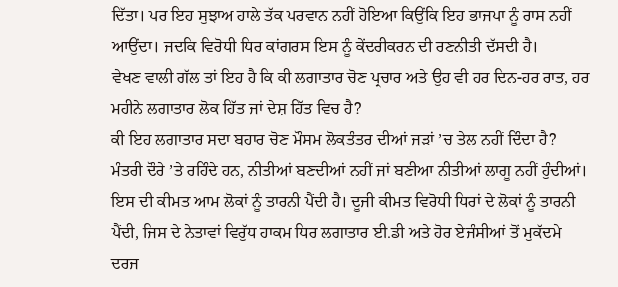ਦਿੱਤਾ। ਪਰ ਇਹ ਸੁਝਾਅ ਹਾਲੇ ਤੱਕ ਪਰਵਾਨ ਨਹੀਂ ਹੋਇਆ ਕਿਉਂਕਿ ਇਹ ਭਾਜਪਾ ਨੂੰ ਰਾਸ ਨਹੀਂ ਆਉਂਦਾ। ਜਦਕਿ ਵਿਰੋਧੀ ਧਿਰ ਕਾਂਗਰਸ ਇਸ ਨੂੰ ਕੇਂਦਰੀਕਰਨ ਦੀ ਰਣਨੀਤੀ ਦੱਸਦੀ ਹੈ।
ਵੇਖਣ ਵਾਲੀ ਗੱਲ ਤਾਂ ਇਹ ਹੈ ਕਿ ਕੀ ਲਗਾਤਾਰ ਚੋਣ ਪ੍ਰਚਾਰ ਅਤੇ ਉਹ ਵੀ ਹਰ ਦਿਨ-ਹਰ ਰਾਤ, ਹਰ ਮਹੀਨੇ ਲਗਾਤਾਰ ਲੋਕ ਹਿੱਤ ਜਾਂ ਦੇਸ਼ ਹਿੱਤ ਵਿਚ ਹੈ?
ਕੀ ਇਹ ਲਗਾਤਾਰ ਸਦਾ ਬਹਾਰ ਚੋਣ ਮੌਸਮ ਲੋਕਤੰਤਰ ਦੀਆਂ ਜੜਾਂ ’ਚ ਤੇਲ ਨਹੀਂ ਦਿੰਦਾ ਹੈ? ਮੰਤਰੀ ਦੌਰੇ ’ਤੇ ਰਹਿੰਦੇ ਹਨ, ਨੀਤੀਆਂ ਬਣਦੀਆਂ ਨਹੀਂ ਜਾਂ ਬਣੀਆ ਨੀਤੀਆਂ ਲਾਗੂ ਨਹੀਂ ਹੁੰਦੀਆਂ। ਇਸ ਦੀ ਕੀਮਤ ਆਮ ਲੋਕਾਂ ਨੂੰ ਤਾਰਨੀ ਪੈਂਦੀ ਹੈ। ਦੂਜੀ ਕੀਮਤ ਵਿਰੋਧੀ ਧਿਰਾਂ ਦੇ ਲੋਕਾਂ ਨੂੰ ਤਾਰਨੀ ਪੈਂਦੀ, ਜਿਸ ਦੇ ਨੇਤਾਵਾਂ ਵਿਰੁੱਧ ਹਾਕਮ ਧਿਰ ਲਗਾਤਾਰ ਈ.ਡੀ ਅਤੇ ਹੋਰ ਏਜੰਸੀਆਂ ਤੋਂ ਮੁਕੱਦਮੇ ਦਰਜ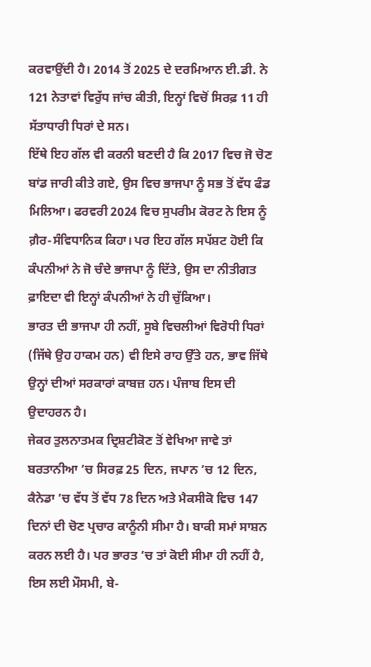ਕਰਵਾਉਂਦੀ ਹੈ। 2014 ਤੋਂ 2025 ਦੇ ਦਰਮਿਆਨ ਈ.ਡੀ. ਨੇ 121 ਨੇਤਾਵਾਂ ਵਿਰੁੱਧ ਜਾਂਚ ਕੀਤੀ, ਇਨ੍ਹਾਂ ਵਿਚੋਂ ਸਿਰਫ਼ 11 ਹੀ ਸੱਤਾਧਾਰੀ ਧਿਰਾਂ ਦੇ ਸਨ।
ਇੱਥੇ ਇਹ ਗੱਲ ਵੀ ਕਰਨੀ ਬਣਦੀ ਹੈ ਕਿ 2017 ਵਿਚ ਜੋ ਚੋਣ ਬਾਂਡ ਜਾਰੀ ਕੀਤੇ ਗਏ, ਉਸ ਵਿਚ ਭਾਜਪਾ ਨੂੰ ਸਭ ਤੋਂ ਵੱਧ ਫੰਡ ਮਿਲਿਆ। ਫਰਵਰੀ 2024 ਵਿਚ ਸੁਪਰੀਮ ਕੋਰਟ ਨੇ ਇਸ ਨੂੰ ਗ਼ੈਰ-ਸੰਵਿਧਾਨਿਕ ਕਿਹਾ। ਪਰ ਇਹ ਗੱਲ ਸਪੱਸ਼ਟ ਹੋਈ ਕਿ ਕੰਪਨੀਆਂ ਨੇ ਜੋ ਚੰਦੇ ਭਾਜਪਾ ਨੂੰ ਦਿੱਤੇ, ਉਸ ਦਾ ਨੀਤੀਗਤ ਫ਼ਾਇਦਾ ਵੀ ਇਨ੍ਹਾਂ ਕੰਪਨੀਆਂ ਨੇ ਹੀ ਚੁੱਕਿਆ।
ਭਾਰਤ ਦੀ ਭਾਜਪਾ ਹੀ ਨਹੀਂ, ਸੂਬੇ ਵਿਚਲੀਆਂ ਵਿਰੋਧੀ ਧਿਰਾਂ (ਜਿੱਥੇ ਉਹ ਹਾਕਮ ਹਨ) ਵੀ ਇਸੇ ਰਾਹ ਉੱਤੇ ਹਨ, ਭਾਵ ਜਿੱਥੇ ਉਨ੍ਹਾਂ ਦੀਆਂ ਸਰਕਾਰਾਂ ਕਾਬਜ਼ ਹਨ। ਪੰਜਾਬ ਇਸ ਦੀ ਉਦਾਹਰਨ ਹੈ।
ਜੇਕਰ ਤੁਲਨਾਤਮਕ ਦ੍ਰਿਸ਼ਟੀਕੋਣ ਤੋਂ ਵੇਖਿਆ ਜਾਵੇ ਤਾਂ ਬਰਤਾਨੀਆ ’ਚ ਸਿਰਫ਼ 25 ਦਿਨ, ਜਪਾਨ ’ਚ 12 ਦਿਨ, ਕੈਨੇਡਾ ’ਚ ਵੱਧ ਤੋਂ ਵੱਧ 78 ਦਿਨ ਅਤੇ ਮੈਕਸੀਕੋ ਵਿਚ 147 ਦਿਨਾਂ ਦੀ ਚੋਣ ਪ੍ਰਚਾਰ ਕਾਨੂੰਨੀ ਸੀਮਾ ਹੈ। ਬਾਕੀ ਸਮਾਂ ਸਾਸ਼ਨ ਕਰਨ ਲਈ ਹੈ। ਪਰ ਭਾਰਤ ’ਚ ਤਾਂ ਕੋਈ ਸੀਮਾ ਹੀ ਨਹੀਂ ਹੈ, ਇਸ ਲਈ ਮੌਸਮੀ, ਬੇ-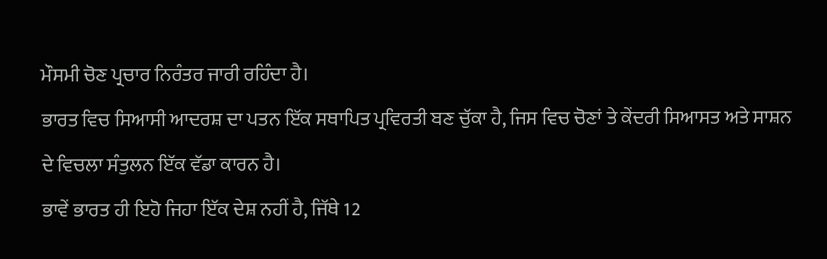ਮੌਸਮੀ ਚੋਣ ਪ੍ਰਚਾਰ ਨਿਰੰਤਰ ਜਾਰੀ ਰਹਿੰਦਾ ਹੈ।
ਭਾਰਤ ਵਿਚ ਸਿਆਸੀ ਆਦਰਸ਼ ਦਾ ਪਤਨ ਇੱਕ ਸਥਾਪਿਤ ਪ੍ਰਵਿਰਤੀ ਬਣ ਚੁੱਕਾ ਹੈ, ਜਿਸ ਵਿਚ ਚੋਣਾਂ ਤੇ ਕੇਂਦਰੀ ਸਿਆਸਤ ਅਤੇ ਸਾਸ਼ਨ ਦੇ ਵਿਚਲਾ ਸੰਤੁਲਨ ਇੱਕ ਵੱਡਾ ਕਾਰਨ ਹੈ।
ਭਾਵੇਂ ਭਾਰਤ ਹੀ ਇਹੋ ਜਿਹਾ ਇੱਕ ਦੇਸ਼ ਨਹੀਂ ਹੈ, ਜਿੱਥੇ 12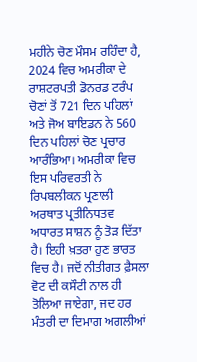ਮਹੀਨੇ ਚੋਣ ਮੌਸਮ ਰਹਿੰਦਾ ਹੈ, 2024 ਵਿਚ ਅਮਰੀਕਾ ਦੇ ਰਾਸ਼ਟਰਪਤੀ ਡੋਨਰਡ ਟਰੰਪ ਚੋਣਾਂ ਤੋਂ 721 ਦਿਨ ਪਹਿਲਾਂ ਅਤੇ ਜੋਅ ਬਾਇਡਨ ਨੇ 560 ਦਿਨ ਪਹਿਲਾਂ ਚੋਣ ਪ੍ਰਚਾਰ ਆਰੰਭਿਆ। ਅਮਰੀਕਾ ਵਿਚ ਇਸ ਪਰਿਵਰਤੀ ਨੇ ਰਿਪਬਲੀਕਨ ਪ੍ਰਣਾਲੀ ਅਰਥਾਤ ਪ੍ਰਤੀਨਿਧਤਵ ਅਧਾਰਤ ਸਾਸ਼ਨ ਨੂੰ ਤੋੜ ਦਿੱਤਾ ਹੈ। ਇਹੀ ਖ਼ਤਰਾ ਹੁਣ ਭਾਰਤ ਵਿਚ ਹੈ। ਜਦੋਂ ਨੀਤੀਗਤ ਫ਼ੈਸਲਾ ਵੋਟ ਦੀ ਕਸੌਟੀ ਨਾਲ ਹੀ ਤੋਲਿਆ ਜਾਏਗਾ, ਜਦ ਹਰ ਮੰਤਰੀ ਦਾ ਦਿਮਾਗ ਅਗਲੀਆਂ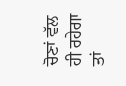ਚੋਣਾਂ ਵੱਲ ਹੀ ਰਹੇਗਾ ਤਾਂ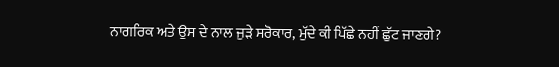ਨਾਗਰਿਕ ਅਤੇ ਉਸ ਦੇ ਨਾਲ ਜੁੜੇ ਸਰੋਕਾਰ, ਮੁੱਦੇ ਕੀ ਪਿੱਛੇ ਨਹੀਂ ਛੁੱਟ ਜਾਣਗੇ?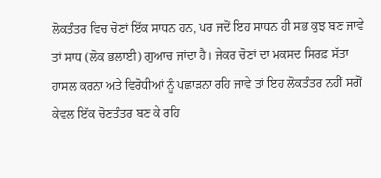ਲੋਕਤੰਤਰ ਵਿਚ ਚੋਣਾਂ ਇੱਕ ਸਾਧਨ ਹਨ, ਪਰ ਜਦੋਂ ਇਹ ਸਾਧਨ ਹੀ ਸਭ ਕੁਝ ਬਣ ਜਾਵੇ ਤਾਂ ਸਾਧ (ਲੋਕ ਭਲਾਈ) ਗੁਆਚ ਜਾਂਦਾ ਹੈ। ਜੇਕਰ ਚੋਣਾਂ ਦਾ ਮਕਸਦ ਸਿਰਫ਼ ਸੱਤਾ ਹਾਸਲ ਕਰਨਾ ਅਤੇ ਵਿਰੋਧੀਆਂ ਨੂੰ ਪਛਾੜਨਾ ਰਹਿ ਜਾਵੇ ਤਾਂ ਇਹ ਲੋਕਤੰਤਰ ਨਹੀਂ ਸਗੋਂ ਕੇਵਲ ਇੱਕ ਚੋਣਤੰਤਰ ਬਣ ਕੇ ਰਹਿ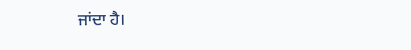ਜਾਂਦਾ ਹੈ।